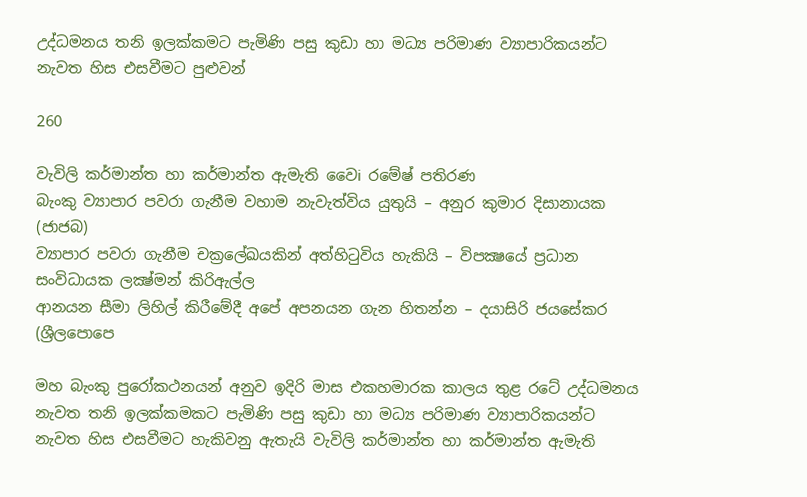උද්ධමනය තනි ඉලක්කමට පැමිණි පසු කුඩා හා මධ්‍ය පරිමාණ ව්‍යාපාරිකයන්ට නැවත හිස එසවීමට පුළුවන්

260

වැවිලි කර්මාන්ත හා කර්මාන්ත ඇමැති වෛi රමේෂ් පතිරණ
බැංකු ව්‍යාපාර පවරා ගැනීම වහාම නැවැත්විය යුතුයි – අනුර කුමාර දිසානායක (ජාජබ)
ව්‍යාපාර පවරා ගැනීම චක්‍රලේඛයකින් අත්හිටුවිය හැකියි – විපක්‍ෂයේ ප්‍රධාන සංවිධායක ලක්‍ෂ්මන් කිරිඇල්ල
ආනයන සීමා ලිහිල් කිරීමේදී අපේ අපනයන ගැන හිතන්න – දයාසිරි ජයසේකර (ශ්‍රීලපොපෙ

මහ බැංකු පුරෝකථනයන් අනුව ඉදිරි මාස එකහමාරක කාලය තුළ රටේ උද්ධමනය නැවත තනි ඉලක්කමකට පැමිණි පසු කුඩා හා මධ්‍ය පරිමාණ ව්‍යාපාරිකයන්ට නැවත හිස එසවීමට හැකිවනු ඇතැයි වැවිලි කර්මාන්ත හා කර්මාන්ත ඇමැති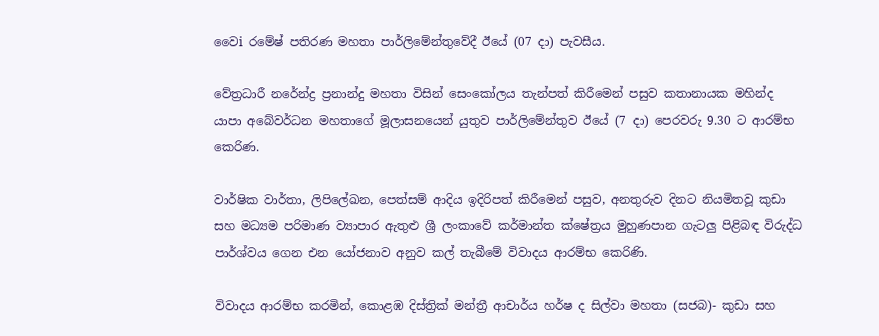වෛi රමේෂ් පතිරණ මහතා පාර්ලිමේන්තුවේදී ඊයේ (07 දා) පැවසීය.

වේත්‍රධාරී නරේන්ද්‍ර ප්‍රනාන්දු මහතා විසින් සෙංකෝලය තැන්පත් කිරීමෙන් පසුව කතානායක මහින්ද යාපා අබේවර්ධන මහතාගේ මූලාසනයෙන් යුතුව පාර්ලිමේන්තුව ඊයේ (7 දා) පෙරවරු 9.30 ට ආරම්භ කෙරිණ.

වාර්ෂික වාර්තා, ලිපිලේඛන, පෙත්සම් ආදිය ඉදිරිපත් කිරීමෙන් පසුව, අනතුරුව දිනට නියමිතවූ කුඩා සහ මධ්‍යම පරිමාණ ව්‍යාපාර ඇතුළු ශ්‍රී ලංකාවේ කර්මාන්ත ක්ෂේත්‍රය මුහුණපාන ගැටලු පිළිබඳ විරුද්ධ පාර්ශ්වය ගෙන එන යෝජනාව අනුව කල් තැබීමේ විවාදය ආරම්භ කෙරිණි.

විවාදය ආරම්භ කරමින්, කොළඹ දිස්ත්‍රික් මන්ත්‍රී ආචාර්ය හර්ෂ ද සිල්වා මහතා (සජබ)- කුඩා සහ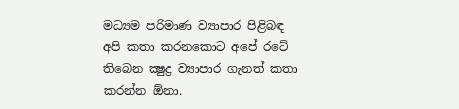මධ්‍යම පරිමාණ ව්‍යාපාර පිළිබඳ අපි කතා කරනකොට අපේ රටේ තිබෙන ක්‍ෂුද්‍ර ව්‍යාපාර ගැනත් කතා කරන්න ඕනා.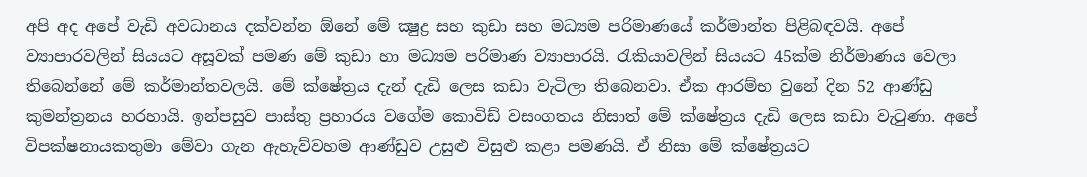අපි අද අපේ වැඩි අවධානය දක්වන්න ඕනේ මේ ක්‍ෂුද්‍ර සහ කුඩා සහ මධ්‍යම පරිමාණයේ කර්මාන්ත පිළිබඳවයි. අපේ ව්‍යාපාරවලින් සියයට අසූවක් පමණ මේ කුඩා හා මධ්‍යම පරිමාණ ව්‍යාපාරයි. රැකියාවලින් සියයට 45ක්ම නිර්මාණය වෙලා තිබෙන්නේ මේ කර්මාන්තවලයි. මේ ක්ෂේත්‍රය දැන් දැඩි ලෙස කඩා වැටිලා තිබෙනවා. ඒක ආරම්භ වුනේ දින 52 ආණ්ඩු කුමන්ත්‍රනය හරහායි. ඉන්පසුව පාස්තු ප්‍රහාරය වගේම කොවිඩ් වසංගතය නිසාත් මේ ක්ෂේත්‍රය දැඩි ලෙස කඩා වැටුණා. අපේ විපක්ෂනායකතුමා මේවා ගැන ඇහැව්වහම ආණ්ඩුව උසුළු විසුළු කළා පමණයි. ඒ නිසා මේ ක්ෂේත්‍රයට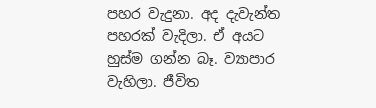පහර වැදුනා. අද දැවැන්ත පහරක් වැදිලා. ඒ අයට හුස්ම ගන්න බෑ. ව්‍යාපාර වැහිලා. ජීවිත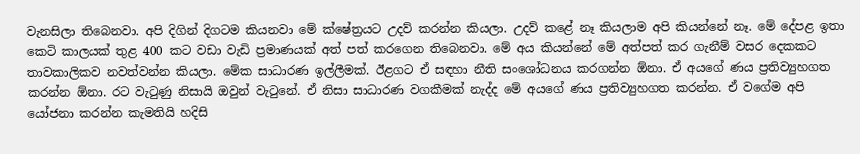වැනසිලා තිබෙනවා. අපි දිගින් දිගටම කියනවා මේ ක්ෂේත්‍රයට උදව් කරන්න කියලා. උදව් කළේ නෑ කියලාම අපි කියන්නේ නෑ. මේ දේපළ ඉතා කෙටි කාලයක් තුළ 400 කට වඩා වැඩි ප්‍රමාණයක් අත් පත් කරගෙන තිබෙනවා. මේ අය කියන්නේ මේ අත්පත් කර ගැනීම් වසර දෙකකට තාවකාලිකව නවත්වන්න කියලා. මේක සාධාරණ ඉල්ලීමක්. ඊළගට ඒ සඳහා නීති සංශෝධනය කරගන්න ඕනා. ඒ අයගේ ණය ප්‍රතිව්‍යුහගත කරන්න ඕනා. රට වැටුණු නිසායි ඔවුන් වැටුනේ. ඒ නිසා සාධාරණ වගකීමක් නැද්ද මේ අයගේ ණය ප්‍රතිව්‍යුහගත කරන්න. ඒ වගේම අපි යෝජනා කරන්න කැමතියි හදිසි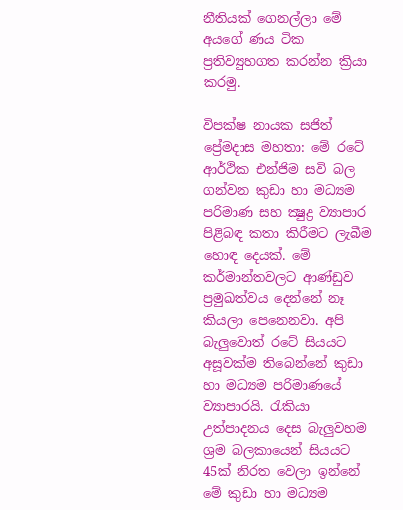නීතියක් ගෙනල්ලා මේ අයගේ ණය ටික ප්‍රතිව්‍යුහගත කරන්න ක්‍රියා කරමු.

විපක්ෂ නායක සජිත් ප්‍රේමදාස මහතා: මේ රටේ ආර්ථික එන්ජිම සවි බල ගන්වන කුඩා හා මධ්‍යම පරිමාණ සහ ක්‍ෂුද්‍ර ව්‍යාපාර පිළිබඳ කතා කිරීමට ලැබීම හොඳ දෙයක්. මේ කර්මාන්තවලට ආණ්ඩුව ප්‍රමුඛත්වය දෙන්නේ නෑ කියලා පෙනෙනවා. අපි බැලුවොත් රටේ සියයට අසූවක්ම තිබෙන්නේ කුඩා හා මධ්‍යම පරිමාණයේ ව්‍යාපාරයි. රැකියා උත්පාදනය දෙස බැලුවහම ශ්‍රම බලකායෙන් සියයට 45ක් නිරත වෙලා ඉන්නේ මේ කුඩා හා මධ්‍යම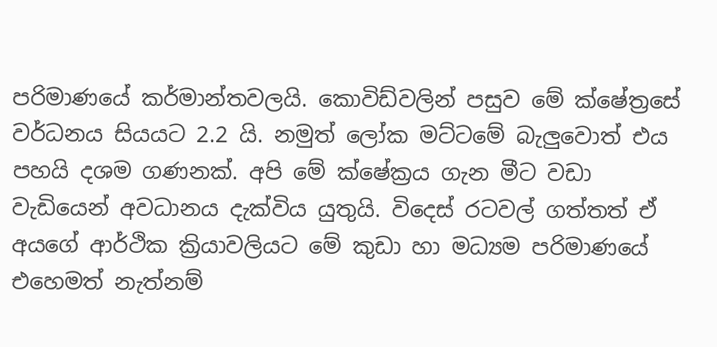පරිමාණයේ කර්මාන්තවලයි. කොවිඩ්වලින් පසුව මේ ක්ෂේත්‍රසේ වර්ධනය සියයට 2.2 යි. නමුත් ලෝක මට්ටමේ බැලුවොත් එය පහයි දශම ගණනක්. අපි මේ ක්ෂේක්‍රය ගැන මීට වඩා වැඩියෙන් අවධානය දැක්විය යුතුයි. විදෙස් රටවල් ගත්තත් ඒ අයගේ ආර්ථික ක්‍රියාවලියට මේ කුඩා හා මධ්‍යම පරිමාණයේ එහෙමත් නැත්නම්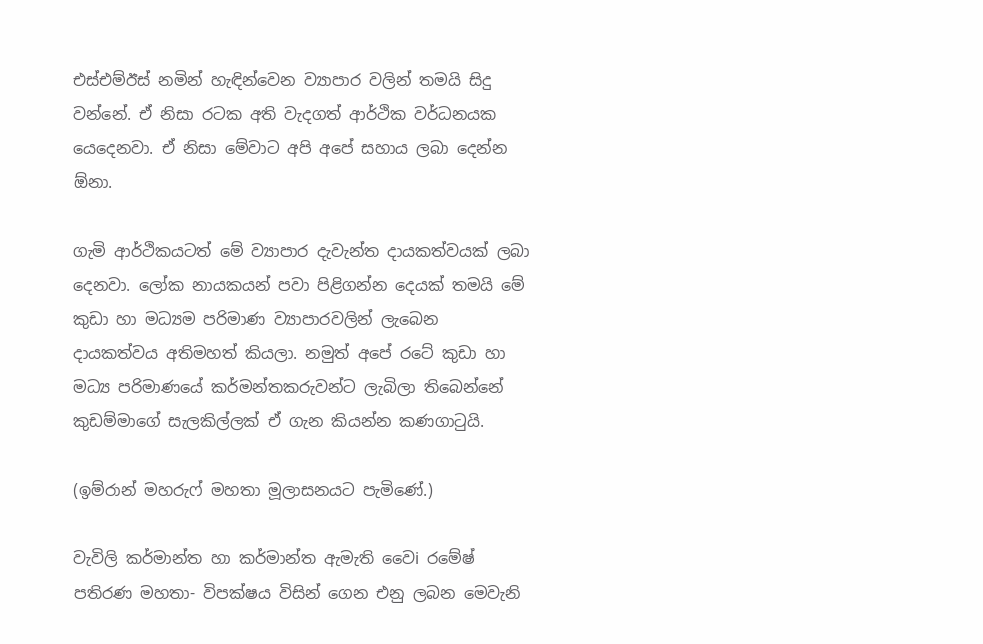එස්එම්ඊස් නමින් හැඳින්වෙන ව්‍යාපාර වලින් තමයි සිදු වන්නේ. ඒ නිසා රටක අති වැදගත් ආර්ථික වර්ධනයක යෙදෙනවා. ඒ නිසා මේවාට අපි අපේ සහාය ලබා දෙන්න ඕනා.

ගැමි ආර්ථිකයටත් මේ ව්‍යාපාර දැවැන්ත දායකත්වයක් ලබා දෙනවා. ලෝක නායකයන් පවා පිළිගන්න දෙයක් තමයි මේ කුඩා හා මධ්‍යම පරිමාණ ව්‍යාපාරවලින් ලැබෙන දායකත්වය අතිමහත් කියලා. නමුත් අපේ රටේ කුඩා හා මධ්‍ය පරිමාණයේ කර්මන්තකරුවන්ට ලැබිලා තිබෙන්නේ කුඩම්මාගේ සැලකිල්ලක් ඒ ගැන කියන්න කණගාටුයි.

(ඉම්රාන් මහරුෆ් මහතා මූලාසනයට පැමිණේ.)

වැවිලි කර්මාන්ත හා කර්මාන්ත ඇමැති වෛi රමේෂ් පතිරණ මහතා- විපක්ෂය විසින් ගෙන එනු ලබන මෙවැනි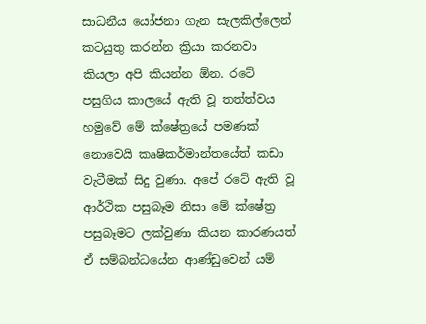සාධනීය යෝජනා ගැන සැලකිල්ලෙන් කටයුතු කරන්න ක්‍රියා කරනවා කියලා අපි කියන්න ඕන. රටේ පසුගිය කාලයේ ඇති වූ තත්ත්වය හමුවේ මේ ක්ෂේත්‍රයේ පමණක් නොවෙයි කෘෂිකර්මාන්තයේත් කඩා වැටීමක් සිදු වුණා. අපේ රටේ ඇති වූ ආර්ථික පසුබෑම නිසා මේ ක්ෂේත්‍ර පසුබෑමට ලක්වුණා කියන කාරණයත් ඒ සම්බන්ධයේන ආණ්ඩුවෙන් යම්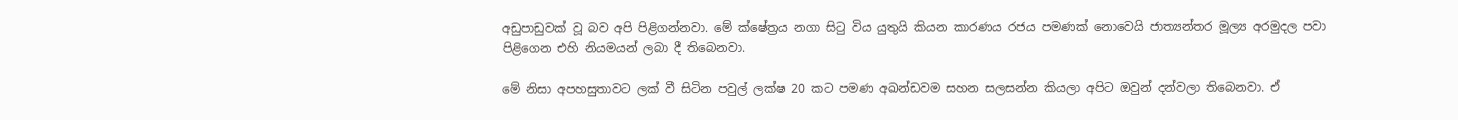අඩුපාඩුවක් වූ බව අපි පිළිගන්නවා. මේ ක්ෂේත්‍රය නගා සිටු විය යුතුයි කියන කාරණය රජය පමණක් නොවෙයි ජාත්‍යන්තර මූල්‍ය අරමුදල පවා පිළිගෙන එහි නියමයන් ලබා දී තිබෙනවා.

මේ නිසා අපහසුතාවට ලක් වී සිටින පවුල් ලක්ෂ 20 කට පමණ අඛන්ඩවම සහන සලසන්න කියලා අපිට ඔවුන් දන්වලා තිබෙනවා. ඒ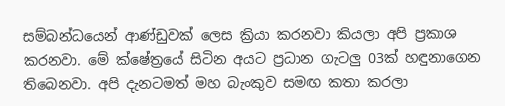සම්බන්ධයෙන් ආණ්ඩුවක් ලෙස ක්‍රියා කරනවා කියලා අපි ප්‍රකාශ කරනවා. මේ ක්ෂේත්‍රයේ සිටින අයට ප්‍රධාන ගැටලු 03ක් හඳුනාගෙන තිබෙනවා. අපි දැනටමත් මහ බැංකුව සමඟ කතා කරලා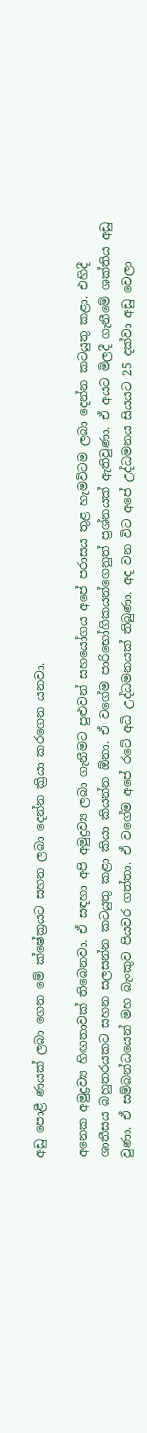අඩු පොළී ණයක් ලබා ගෙන මේ ක්ෂේක්‍රයට සහන ලබා දෙන්න ක්‍රියා කරගෙන යනවා.

අනෙක අමුද්‍රව්‍ය හිඟතාවක් තිබෙනවා. ඒ සඳහා අපි අමුද්‍රව්‍ය ලබා ගැනීමට පුළුවන් සහයෝගය අපේ පරාසය තුළ හැමවිටම ලබා දෙන්න කටයුතු කළා. එහිදී ශාතීසය බහුතරයකට සහන සලසන්න කටයුතු කළා කියා කියන්න ඕනා. ඒ වගේම පාරිභෝගිකයන්ගෙනුත් ප්‍රශ්නයක් ඇතිවුණා. ඒ අයට මිලදී ගැනීමේ ශක්තිය අඩු වුණා. ඒ සම්බන්ධයෙන් මහ බැංකුව පියවර ගත්තා. ඒ වගේම අපේ රටේ අධි උද්ධමනයක් තිබුණා. අද වන විට අපේ උද්ධමනය සියයට 25 දක්වා අඩු වෙලා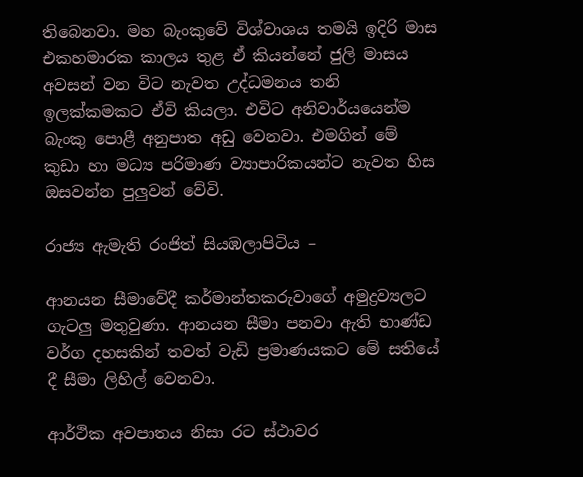තිබෙනවා. මහ බැංකුවේ විශ්වාශය තමයි ඉදිරි මාස එකහමාරක කාලය තුළ ඒ කියන්නේ ජුලි මාසය අවසන් වන විට නැවත උද්ධමනය තනි ඉලක්කමකට ඒවි කියලා. එවිට අනිවාර්යයෙන්ම බැංකු පොළී අනුපාත අඩු වෙනවා. එමගින් මේ කුඩා හා මධ්‍ය පරිමාණ ව්‍යාපාරිකයන්ට නැවත හිස ඔසවන්න පුලුවන් වේවි.

රාජ්‍ය ඇමැති රංජිත් සියඹලාපිටිය –

ආනයන සීමාවේදී කර්මාන්තකරුවාගේ අමුද්‍රව්‍යලට ගැටලු මතුවුණා. ආනයන සීමා පනවා ඇති භාණ්ඩ වර්ග දහසකින් තවත් වැඩි ප්‍රමාණයකට මේ සතියේ දී සීමා ලිහිල් වෙනවා.

ආර්ථික අවපාතය නිසා රට ස්ථාවර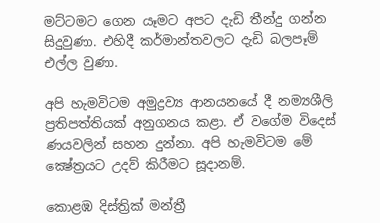මට්ටමට ගෙන යෑමට අපට දැඩි තීන්දු ගන්න සිදුවුණා. එහිදී කර්මාන්තවලට දැඩි බලපෑම් එල්ල වුණා.

අපි හැමවිටම අමුද්‍රව්‍ය ආනයනයේ දී නම්‍යශීලි ප්‍රතිපත්තියක් අනුගනය කළා. ඒ වගේම විදෙස් ණයවලින් සහන දුන්නා. අපි හැමවිටම මේ ක්‍ෂේත්‍රයට උදව් කිරීමට සූදානම්.

කොළඹ දිස්ත්‍රික් මන්ත්‍රී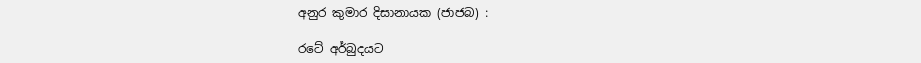අනුර කුමාර දිසානායක (ජාජබ) :

රටේ අර්බුදයට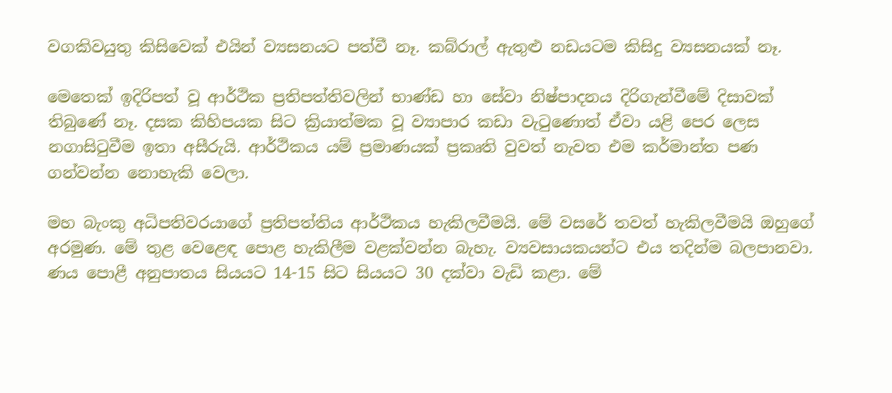වගකිවයුතු කිසිවෙක් එයින් ව්‍යසනයට පත්වී නෑ. කබ්රාල් ඇතුළු නඩයටම කිසිදු ව්‍යසනයක් නෑ.

මෙතෙක් ඉදිරිපත් වූ ආර්ථික ප්‍රතිපත්තිවලින් භාණ්ඩ හා සේවා නිෂ්පාදනය දිරිගැන්වීමේ දිසාවක් තිබුණේ නෑ. දසක කිහිපයක සිට ක්‍රියාත්මක වූ ව්‍යාපාර කඩා වැටුණොත් ඒවා යළි පෙර ලෙස නගාසිටුවීම ඉතා අසීරුයි. ආර්ථිකය යම් ප්‍රමාණයක් ප්‍රකෘති වුවත් නැවත එම කර්මාන්ත පණ ගන්වන්න නොහැකි වෙලා.

මහ බැංකු අධිපතිවරයාගේ ප්‍රතිපත්තිය ආර්ථිකය හැකිලවීමයි. මේ වසරේ තවත් හැකිලවීමයි ඔහුගේ අරමුණ. මේ තුළ වෙළෙඳ පොළ හැකිලීම වළක්වන්න බැහැ. ව්‍යවසායකයන්ට එය තදින්ම බලපානවා. ණය පොළී අනුපාතය සියයට 14-15 සිට සියයට 30 දක්වා වැඩි කළා. මේ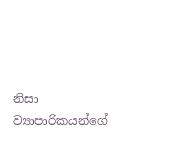නිසා ව්‍යාපාරිකයන්ගේ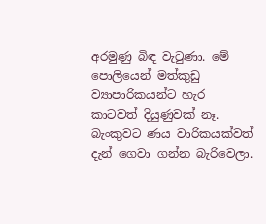අරමුණු බිඳ වැටුණා. මේ පොලියෙන් මත්කුඩු ව්‍යාපාරිකයන්ට හැර කාටවත් දියුණුවක් නෑ. බැංකුවට ණය වාරිකයක්වත් දැන් ගෙවා ගන්න බැරිවෙලා.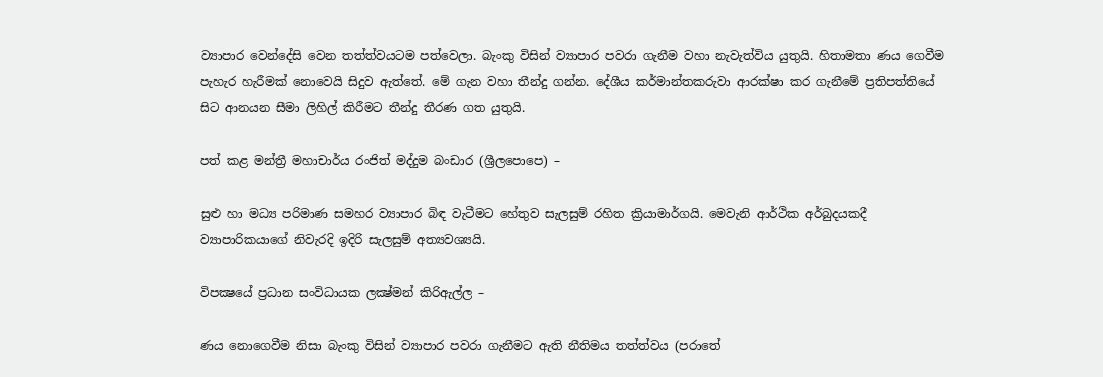ව්‍යාපාර වෙන්දේසි වෙන තත්ත්වයටම පත්වෙලා. බැංකු විසින් ව්‍යාපාර පවරා ගැනීම වහා නැවැත්විය යුතුයි. හිතාමතා ණය ගෙවීම පැහැර හැරීමක් නොවෙයි සිදුව ඇත්තේ. මේ ගැන වහා තීන්දු ගන්න. දේශීය කර්මාන්තකරුවා ආරක්ෂා කර ගැනීමේ ප්‍රතිපත්තියේ සිට ආනයන සීමා ලිහිල් කිරීමට තීන්දු තීරණ ගත යුතුයි.

පත් කළ මන්ත්‍රී මහාචාර්ය රංජිත් මද්දුම බංඩාර (ශ්‍රීලපොපෙ) –

සුළු හා මධ්‍ය පරිමාණ සමහර ව්‍යාපාර බිඳ වැටීමට හේතුව සැලසුම් රහිත ක්‍රියාමාර්ගයි. මෙවැනි ආර්ථික අර්බුදයකදී ව්‍යාපාරිකයාගේ නිවැරදි ඉදිරි සැලසුම් අත්‍යවශ්‍යයි.

විපක්‍ෂයේ ප්‍රධාන සංවිධායක ලක්‍ෂ්මන් කිරිඇල්ල –

ණය නොගෙවීම නිසා බැංකු විසින් ව්‍යාපාර පවරා ගැනීමට ඇති නීතිමය තත්ත්වය (පරාතේ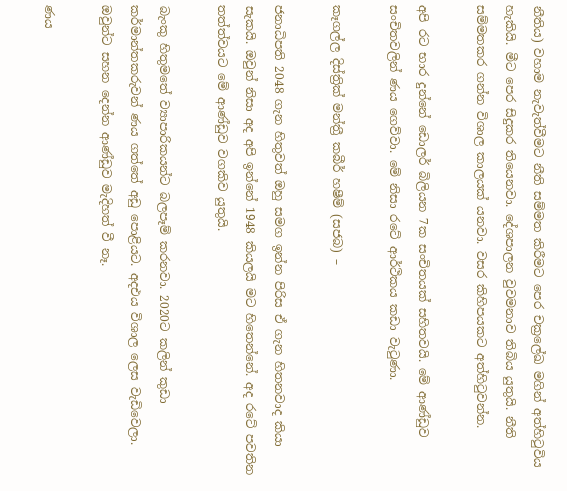නීතිය) වහාම නැවැත්වීමට නීති සම්මත කිරීමට පෙර චක්‍රලේඛ මගින් අත්හිටුවිය හැකියි. මීට පෙර සිදුකර තියෙනවා. දේශපාලන වුවමනාව තිබිය යුතුයි. නීති සම්මතකර ගන්න විශාල කාලයක් යනවා. වසර කිහිපයකට අත්හිටුවන්න.

අපි රට භාර දුන්නේ ඩොලර් බිලියන 7ක සංචිතයක් සහිතවයි. මේ ආණ්ඩුව සංචිතවලින් ණය ගෙව්වා. මේ නිසා රටේ ආර්ථිකය කඩා වැටුණා.

කෑගල්ල දිස්ත්‍රික් මන්ත්‍රී කබීර් හෂීම් (සජබ) –

ජනාධිපති 2048 ගැන හිතුවත් ඔහු සමග ඉන්න පිරිස ඒ ගැන හිතනවාද කියා සැකයි. ඔවුන් නිසා අද අපි ඉන්නේ 1948 කියලයි මට හිතෙන්නේ. අද රටේ පවතින තත්ත්වයට මේ ආණ්ඩුව වගකිව යුතුයි.

බැංකු හිතුමතේ ව්‍යාපාරිකයන්ට බලපෑම් කරනවා. 2020ට කලින් කුඩා කර්මාන්තකරුවන් ණය ගත්තේ අඩු පොළියට. අදඑය විශාල ලෙස වැඩිවෙලා. ඔවුන්ට සහන දෙන්න ආණ්ඩුව මැදිහත් වී නෑ.

ණය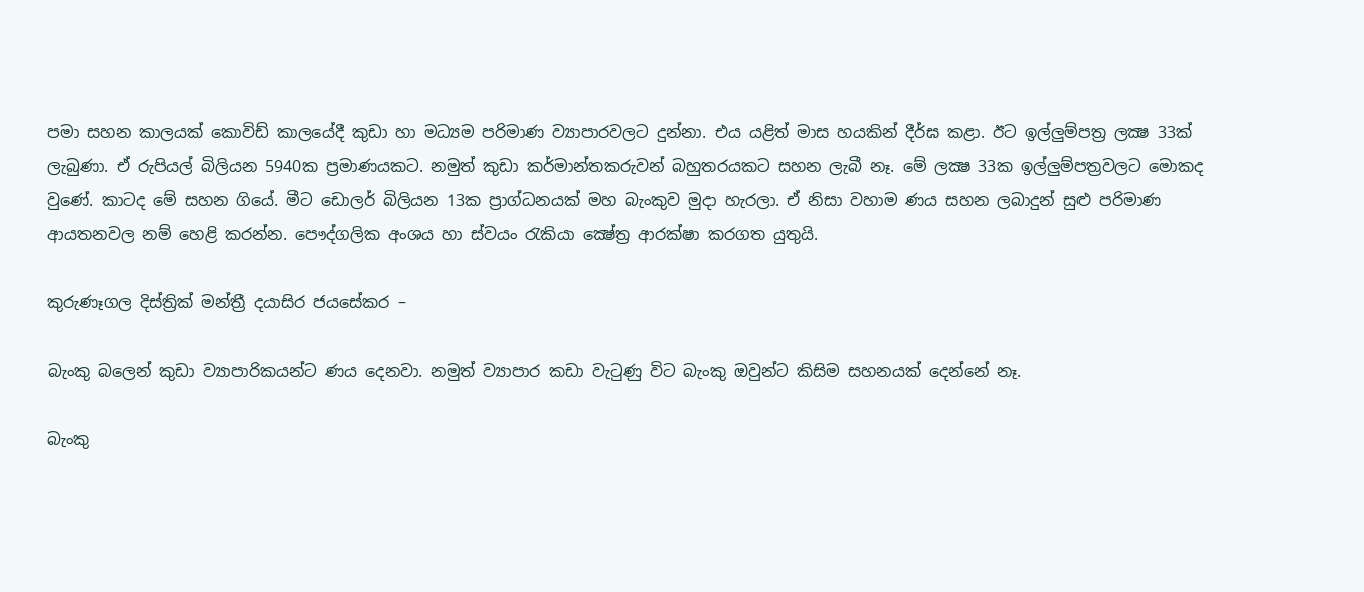පමා සහන කාලයක් කොවිඩ් කාලයේදී කුඩා හා මධ්‍යම පරිමාණ ව්‍යාපාරවලට දුන්නා. එය යළිත් මාස හයකින් දීර්ඝ කළා. ඊට ඉල්ලුම්පත්‍ර ලක්‍ෂ 33ක් ලැබුණා. ඒ රුපියල් බිලියන 5940ක ප්‍රමාණයකට. නමුත් කුඩා කර්මාන්තකරුවන් බහුතරයකට සහන ලැබී නෑ. මේ ලක්‍ෂ 33ක ඉල්ලුම්පත්‍රවලට මොකද වුණේ. කාටද මේ සහන ගියේ. මීට ඩොලර් බිලියන 13ක ප්‍රාග්ධනයක් මහ බැංකුව මුදා හැරලා. ඒ නිසා වහාම ණය සහන ලබාදුන් සුළු පරිමාණ ආයතනවල නම් හෙළි කරන්න. පෞද්ගලික අංශය හා ස්වයං රැකියා ක්‍ෂේත්‍ර ආරක්ෂා කරගත යුතුයි.

කුරුණෑගල දිස්ත්‍රික් මන්ත්‍රී දයාසිර ජයසේකර –

බැංකු බලෙන් කුඩා ව්‍යාපාරිකයන්ට ණය දෙනවා. නමුත් ව්‍යාපාර කඩා වැටුණු විට බැංකු ඔවුන්ට කිසිම සහනයක් දෙන්නේ නෑ.

බැංකු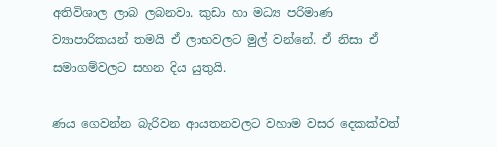අතිවිශාල ලාබ ලබනවා. කුඩා හා මධ්‍ය පරිමාණ ව්‍යාපාරිකයන් තමයි ඒ ලාභවලට මුල් වන්නේ. ඒ නිසා ඒ සමාගම්වලට සහන දිය යුතුයි.

ණය ගෙවන්න බැරිවන ආයතනවලට වහාම වසර දෙකක්වත්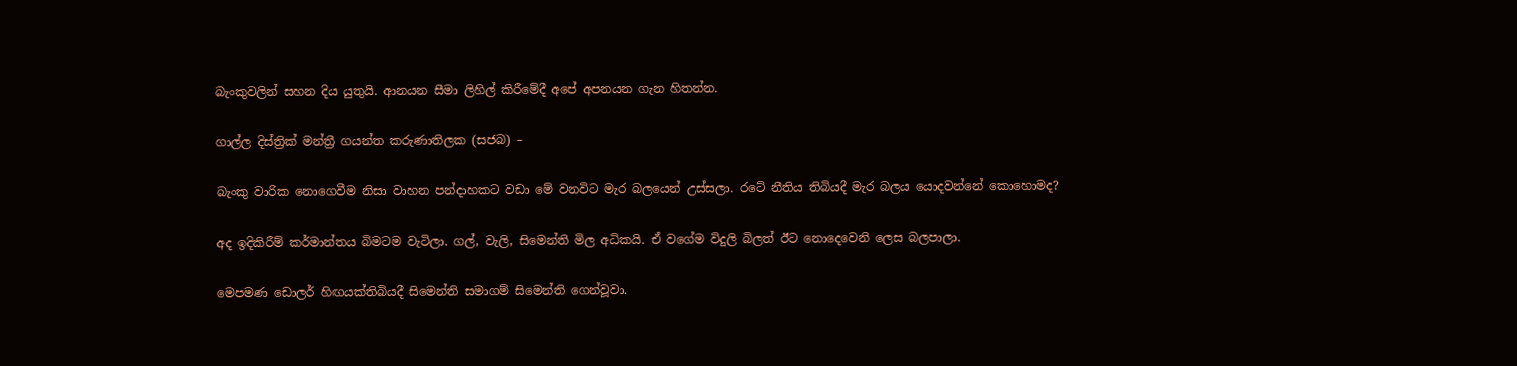බැංකුවලින් සහන දිය යුතුයි. ආනයන සීමා ලිහිල් කිරීමේදී අපේ අපනයන ගැන හිතන්න.

ගාල්ල දිස්ත්‍රික් මන්ත්‍රී ගයන්ත කරුණාතිලක (සජබ) –

බැංකු වාරික නොගෙවීම නිසා වාහන පන්දාහකට වඩා මේ වනවිට මැර බලයෙන් උස්සලා. රටේ නීතිය තිබියදී මැර බලය යොදවන්නේ කොහොමද?

අද ඉදිකිරීම් කර්මාන්තය බිමටම වැටිලා. ගල්, වැලි, සිමෙන්ති මිල අධිකයි. ඒ වගේම විදුලි බිලත් ඊට නොදෙවෙනි ලෙස බලපාලා.

මෙපමණ ඩොලර් හිඟයක්තිබියදී සිමෙන්ති සමාගම් සිමෙන්ති ගෙන්වූවා.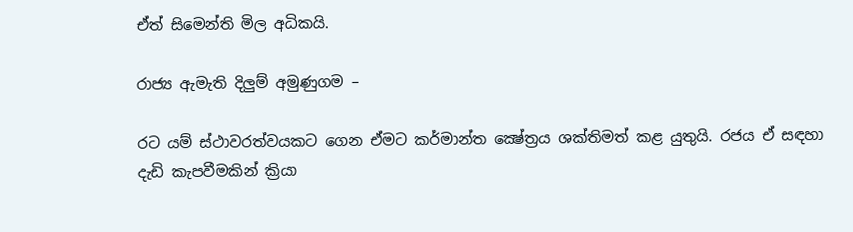ඒත් සිමෙන්ති මිල අධිකයි.

රාජ්‍ය ඇමැති දිලුම් අමුණුගම –

රට යම් ස්ථාවරත්වයකට ගෙන ඒමට කර්මාන්ත ක්‍ෂේත්‍රය ශක්තිමත් කළ යුතුයි. රජය ඒ සඳහා දැඩි කැපවීමකින් ක්‍රියා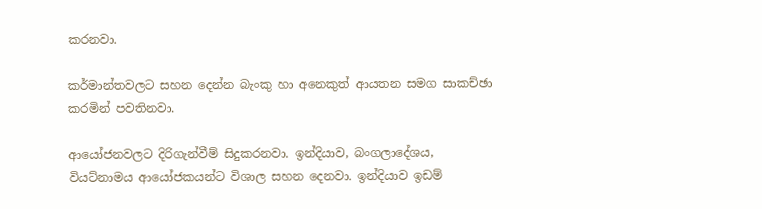කරනවා.

කර්මාන්තවලට සහන දෙන්න බැංකු හා අනෙකුත් ආයතන සමග සාකච්ඡා කරමින් පවතිනවා.

ආයෝජනවලට දිරිගැන්වීම් සිදුකරනවා. ඉන්දියාව, බංගලාදේශය, වියට්නාමය ආයෝජකයන්ට විශාල සහන දෙනවා. ඉන්දියාව ඉඩම්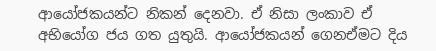ආයෝජකයන්ට නිකන් දෙනවා. ඒ නිසා ලංකාව ඒ අභියෝග ජය ගත යුතුයි. ආයෝජකයන් ගෙනඒමට දිය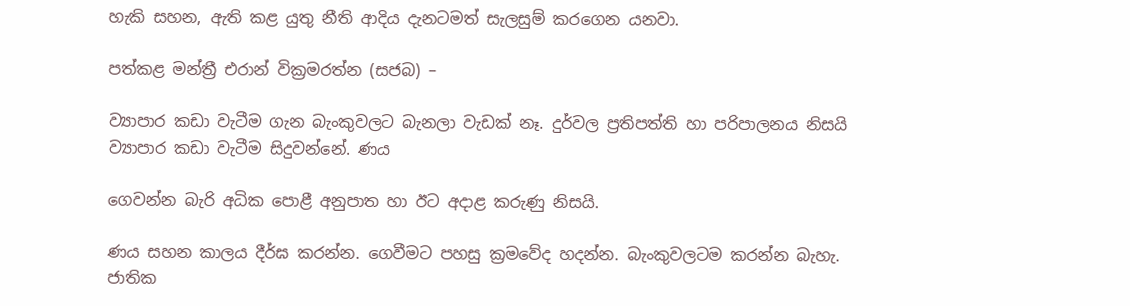හැකි සහන, ඇති කළ යුතු නීති ආදිය දැනටමත් සැලසුම් කරගෙන යනවා.

පත්කළ මන්ත්‍රී එරාන් වික්‍රමරත්න (සජබ) –

ව්‍යාපාර කඩා වැටීම ගැන බැංකුවලට බැනලා වැඩක් නෑ. දුර්වල ප්‍රතිපත්ති හා පරිපාලනය නිසයි ව්‍යාපාර කඩා වැටීම සිදුවන්නේ. ණය

ගෙවන්න බැරි අධික පොළී අනුපාත හා ඊට අදාළ කරුණු නිසයි.

ණය සහන කාලය දීර්ඝ කරන්න. ගෙවීමට පහසු ක්‍රමවේද හදන්න. බැංකුවලටම කරන්න බැහැ. ජාතික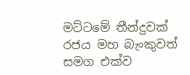මට්ටමේ තීන්දුවක් රජය මහ බැංකුවත් සමග එක්ව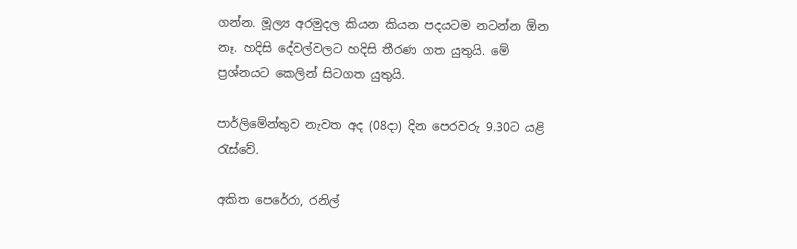ගන්න. මූල්‍ය අරමුදල කියන කියන පදයටම නටන්න ඕන නෑ. හදිසි දේවල්වලට හදිසි තීරණ ගත යුතුයි. මේ ප්‍රශ්නයට කෙලින් සිටගත යුතුයි.

පාර්ලිමේන්තුව නැවත අද (08දා) දින පෙරවරු 9.30ට යළි රැස්වේ.

අකිත පෙරේරා, රනිල්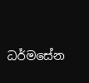ධර්මසේන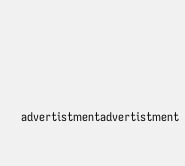advertistmentadvertistment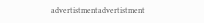advertistmentadvertistment